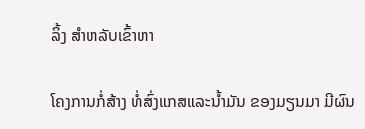ລິ້ງ ສຳຫລັບເຂົ້າຫາ

ໂຄງການກໍ່ສ້າງ ທໍ່ສົ່ງແກສແລະນໍ້າມັນ ຂອງມຽນມາ ມີຜົນ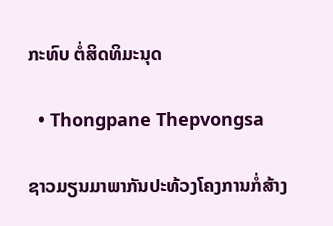ກະທົບ ຕໍ່ສິດທິມະນຸດ

  • Thongpane Thepvongsa

ຊາວມຽນມາພາກັນປະທ້ວງໂຄງການກໍ່ສ້າງ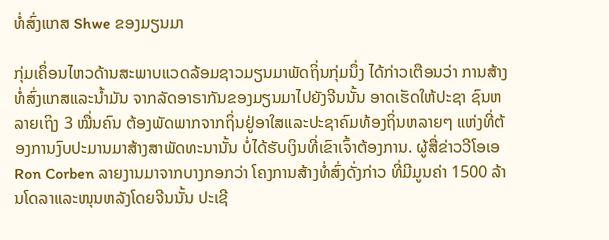ທໍ່ສົ່ງແກສ Shwe ຂອງມຽນມາ

ກຸ່ມເຄຶ່ອນໄຫວດ້ານສະພາບແວດລ້ອມຊາວມຽນມາພັດຖິ່ນກຸ່ມນຶ່ງ ໄດ້ກ່າວເຕືອນວ່າ ການສ້າງທໍ່ສົ່ງແກສແລະນໍ້າມັນ ຈາກລັດອາຣາກັນຂອງມຽນມາໄປຍັງຈີນນັ້ນ ອາດເຮັດໃຫ້ປະຊາ ຊົນຫລາຍເຖິງ 3 ໝື່ນຄົນ ຕ້ອງພັດພາກຈາກຖິ່ນຢູ່ອາໃສແລະປະຊາຄົມທ້ອງຖິ່ນຫລາຍໆ ແຫ່ງທີ່ຕ້ອງການງົບປະມານມາສ້າງສາພັດທະນານັ້ນ ບໍ່ໄດ້ຮັບເງິນທີ່ເຂົາເຈົ້າຕ້ອງການ. ຜູ້ສື່ຂ່າວວີໂອເອ Ron Corben ລາຍງານມາຈາກບາງກອກວ່າ ໂຄງການສ້າງທໍ່ສົ່ງດັ່ງກ່າວ ທີ່ມີມູນຄ່າ 1500 ລ້ານໂດລາແລະໜຸນຫລັງໂດຍຈີນນັ້ນ ປະເຊີ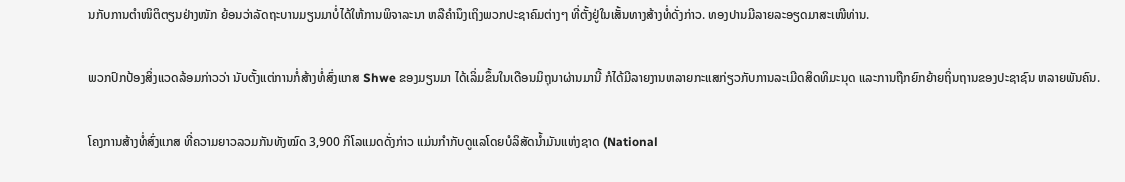ນກັບການຕໍາໜິຕິຕຽນຢ່າງໜັກ ຍ້ອນວ່າລັດຖະບານມຽນມາບໍ່ໄດ້ໃຫ້ການພິຈາລະນາ ຫລືຄໍານຶງເຖິງພວກປະຊາຄົມຕ່າງໆ ທີ່ຕັ້ງຢູ່ໃນເສັ້ນທາງສ້າງທໍ່ດັ່ງກ່າວ. ທອງປານມີລາຍລະອຽດມາສະເໜີທ່ານ.

ພວກປົກປ້ອງສິ່ງແວດລ້ອມກ່າວວ່າ ນັບຕັ້ງແຕ່ການກໍ່ສ້າງທໍ່ສົ່ງແກສ Shwe ຂອງມຽນມາ ໄດ້ເລິ່ມຂຶ້ນໃນເດືອນມິຖຸນາຜ່ານມານີ້ ກໍໄດ້ມີລາຍງານຫລາຍກະແສກ່ຽວກັບການລະເມີດສິດທິມະນຸດ ແລະການຖືກຍົກຍ້າຍຖິ່ນຖານຂອງປະຊາຊົນ ຫລາຍພັນຄົນ.

ໂຄງການສ້າງທໍ່ສົ່ງແກສ ທີ່ຄວາມຍາວລວມກັນທັງໝົດ 3,900 ກິໂລແມດດັ່ງກ່າວ ແມ່ນກໍາກັບດູແລໂດຍບໍລິສັດນໍ້າມັນແຫ່ງຊາດ (National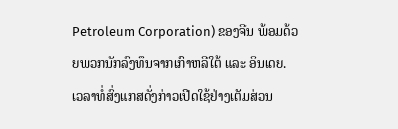Petroleum Corporation) ຂອງຈີນ ພ້ອມດ້ວຍພວກນັກລົງທຶນຈາກເກົາຫລີໃຕ້ ແລະ ອິນເດຍ. ເວລາທໍ່ສົ່ງແກສດັ່ງກ່າວເປີດໃຊ້ຢ່າງເຕັມສ່ວນ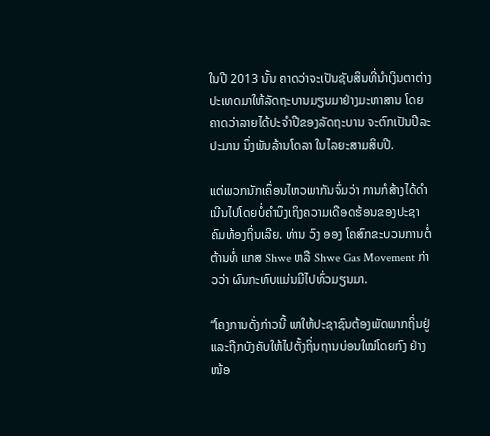ໃນປີ 2013 ນັ້ນ ຄາດວ່າຈະເປັນຊັບສິນທີ່ນໍາເງິນຕາຕ່າງປະເທດມາໃຫ້ລັດຖະບານມຽນມາຢ່າງມະຫາສານ ໂດຍຄາດວ່າລາຍໄດ້ປະຈໍາປີຂອງລັດຖະບານ ຈະຕົກເປັນປີລະປະມານ ນຶ່ງພັນລ້ານໂດລາ ໃນໄລຍະສາມສິບປີ.

ແຕ່ພວກນັກເຄຶ່ອນໄຫວພາກັນຈົ່ມວ່າ ການກໍສ້າງໄດ້ດໍາເນີນໄປໂດຍບໍ່ຄໍານຶງເຖິງຄວາມເດືອດຮ້ອນຂອງປະຊາຄົມທ້ອງຖິ່ນເລີຍ. ທ່ານ ວົງ ອອງ ໂຄສົກຂະບວນການຕໍ່ຕ້ານທໍ່ ແກສ Shwe ຫລື Shwe Gas Movement ກ່າວວ່າ ຜົນກະທົບແມ່ນມີໄປທົ່ວມຽນມາ.

“ໂຄງການດັ່ງກ່າວນີ້ ພາໃຫ້ປະຊາຊົນຕ້ອງພັດພາກຖິ່ນຢູ່ແລະຖືກບັງຄັບໃຫ້ໄປຕັ້ງຖິ່ນຖານບ່ອນໃໝ່ໂດຍກົງ ຢ່າງໜ້ອ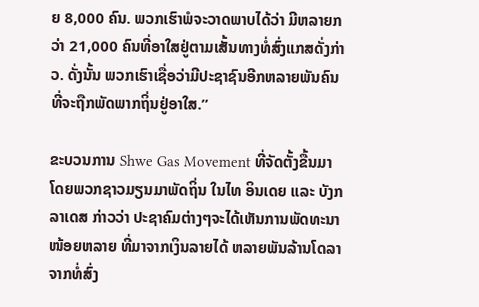ຍ 8,000 ຄົນ. ພວກເຮົາພໍຈະວາດພາບໄດ້ວ່າ ມີຫລາຍກວ່າ 21,000 ຄົນທີ່ອາໃສຢູ່ຕາມເສັ້ນທາງທໍ່ສົ່ງແກສດັ່ງກ່າວ. ດັ່ງນັ້ນ ພວກເຮົາເຊື່ອວ່າມີປະຊາຊົນອີກຫລາຍພັນຄົນທີ່ຈະຖືກພັດພາກຖິ່ນຢູ່ອາໃສ.”

ຂະບວນການ Shwe Gas Movement ທີ່ຈັດຕັ້ງຂື້ນມາໂດຍພວກຊາວມຽນມາພັດຖິ່ນ ໃນໄທ ອິນເດຍ ແລະ ບັງກລາເດສ ກ່າວວ່າ ປະຊາຄົມຕ່າງໆຈະໄດ້ເຫັນການພັດທະນາໜ້ອຍຫລາຍ ທີ່ມາຈາກເງິນລາຍໄດ້ ຫລາຍພັນລ້ານໂດລາຈາກທໍ່ສົ່ງ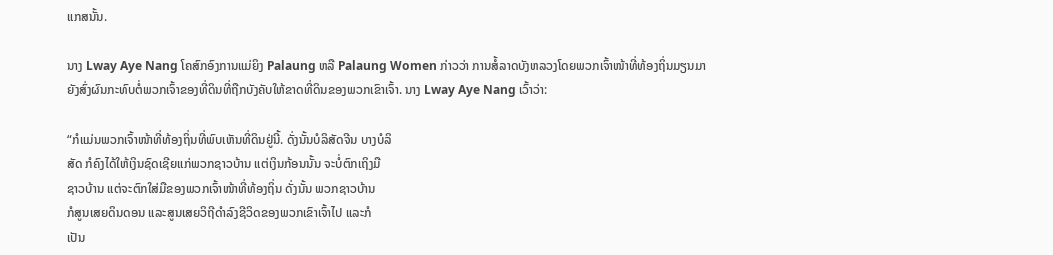ແກສນັ້ນ.

ນາງ Lway Aye Nang ໂຄສົກອົງການແມ່ຍິງ Palaung ຫລື Palaung Women ກ່າວວ່າ ການສໍ້ລາດບັງຫລວງໂດຍພວກເຈົ້າໜ້າທີ່ທ້ອງຖິ່ນມຽນມາ ຍັງສົ່ງຜົນກະທົບຕໍ່ພວກເຈົ້າຂອງທີ່ດິນທີ່ຖືກບັງຄັບໃຫ້ຂາດທີ່ດິນຂອງພວກເຂົາເຈົ້າ. ນາງ Lway Aye Nang ເວົ້າວ່າ:

“ກໍແມ່ນພວກເຈົ້າໜ້າທີ່ທ້ອງຖິ່ນທີ່ພົບເຫັນທີ່ດິນຢູ່ນີ້. ດັ່ງນັ້ນບໍລິສັດຈີນ ບາງບໍລິ
ສັດ ກໍຄົງໄດ້ໃຫ້ເງິນຊົດເຊີຍແກ່ພວກຊາວບ້ານ ແຕ່ເງິນກ້ອນນັ້ນ ຈະບໍ່ຕົກເຖິງມື
ຊາວບ້ານ ແຕ່ຈະຕົກໃສ່ມືຂອງພວກເຈົ້າໜ້າທີ່ທ້ອງຖິ່ນ ດັ່ງນັ້ນ ພວກຊາວບ້ານ
ກໍສູນເສຍດິນດອນ ແລະສູນເສຍວິຖີດໍາລົງຊີວິດຂອງພວກເຂົາເຈົ້າໄປ ແລະກໍ
ເປັນ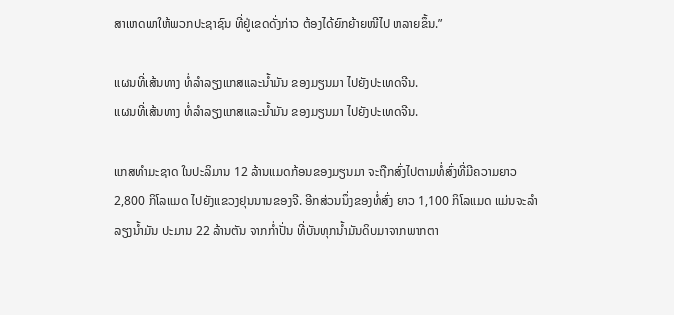ສາເຫດພາໃຫ້ພວກປະຊາຊົນ ທີ່ຢູ່ເຂດດັ່ງກ່າວ ຕ້ອງໄດ້ຍົກຍ້າຍໜີໄປ ຫລາຍຂຶ້ນ.”

ແຜນທີ່ເສ້ນທາງ ທໍ່ລໍາລຽງແກສແລະນໍ້າມັນ ຂອງມຽນມາ ໄປຍັງປະເທດຈີນ.
ແຜນທີ່ເສ້ນທາງ ທໍ່ລໍາລຽງແກສແລະນໍ້າມັນ ຂອງມຽນມາ ໄປຍັງປະເທດຈີນ.

ແກສທໍາມະຊາດ ໃນປະລິມານ 12 ລ້ານແມດກ້ອນຂອງມຽນມາ ຈະຖືກສົ່ງໄປຕາມທໍ່ສົ່ງທີ່ມີຄວາມຍາວ 2,800 ກິໂລແມດ ໄປຍັງແຂວງຢຸນນານຂອງຈີ. ອີກສ່ວນນຶ່ງຂອງທໍ່ສົ່ງ ຍາວ 1,100 ກິໂລແມດ ແມ່ນຈະລໍາລຽງນໍ້າມັນ ປະມານ 22 ລ້ານຕັນ ຈາກກໍ່າປັ່ນ ທີ່ບັນທຸກນໍ້າມັນດິບມາຈາກພາກຕາ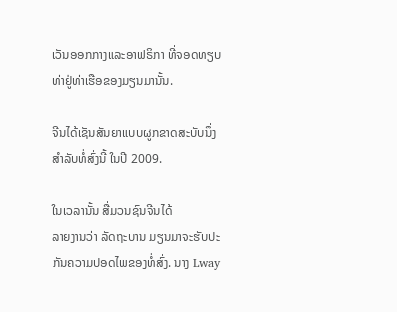ເວັນອອກກາງແລະອາຟຣິກາ ທີ່ຈອດທຽບທ່າຢູ່ທ່າເຮືອຂອງມຽນມານັ້ນ.

ຈີນໄດ້ເຊັນສັນຍາແບບຜູກຂາດສະບັບນຶ່ງສໍາລັບທໍ່ສົ່ງນີ້ ໃນປີ 2009.

ໃນເວລານັ້ນ ສື່ມວນຊົນຈີນໄດ້
ລາຍງານວ່າ ລັດຖະບານ ມຽນມາຈະຮັບປະກັນຄວາມປອດໄພຂອງທໍ່ສົ່ງ. ນາງ Lway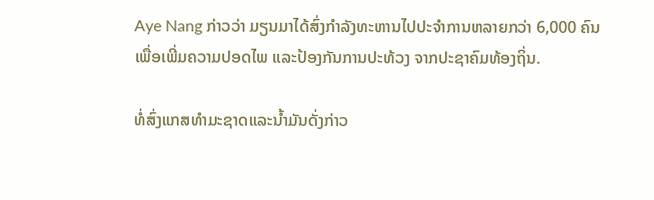Aye Nang ກ່າວວ່າ ມຽນມາໄດ້ສົ່ງກໍາລັງທະຫານໄປປະຈໍາການຫລາຍກວ່າ 6,000 ຄົນ
ເພື່ອເພີ່ມຄວາມປອດໄພ ແລະປ້ອງກັນການປະທ້ວງ ຈາກປະຊາຄົມທ້ອງຖິ່ນ.

ທໍ່ສົ່ງແກສທໍາມະຊາດແລະນໍ້າມັນດັ່ງກ່າວ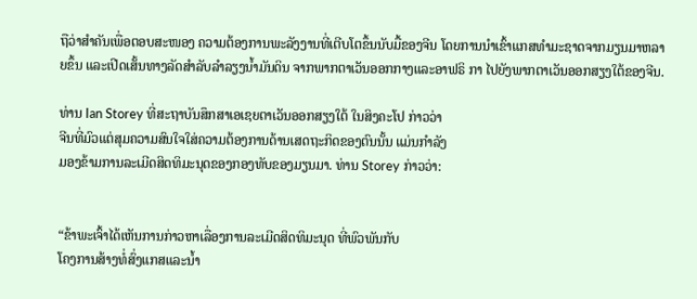ຖືວ່າສໍາຄັນເພື່ອຕອບສະໜອງ ຄວາມຕ້ອງການພະລັງງານທີ່ເຕີບໂຕຂຶ້ນນັບມື້ຂອງຈີນ ໂດຍການນໍາເຂົ້າແກສທໍາມະຊາດຈາກມຽນມາຫລາຍຂຶ້ນ ແລະເປີດເສັ້ນທາງລັດສໍາລັບລໍາລຽງນໍ້າມັນດິນ ຈາກພາກຕາເວັນອອກກາງແລະອາຟຣິ ກາ ໄປຍັງພາກຕາເວັນອອກສຽງໃຕ້ຂອງຈີນ.

ທ່ານ Ian Storey ທີ່ສະຖາບັນສຶກສາເອເຊຍຕາເວັນອອກສຽງໃຕ້ ໃນສິງຄະໂປ ກ່າວວ່າ
ຈີນທີ່ມົວແຕ່ສຸມຄວາມສົນໃຈໃສ່ຄວາມຕ້ອງການດ້ານເສດຖະກິດຂອງຕົນນັ້ນ ແມ່ນກໍາລັງ
ມອງຂ້າມການລະເມີດສິດທິມະນຸດຂອງກອງທັບຂອງມຽນມາ. ທ່ານ Storey ກ່າວວ່າ:


“ຂ້າພະເຈົ້າໄດ້ເຫັນການກ່າວຫາເລື່ອງການລະເມີດສິດທິມະນຸດ ທີ່ພົວພັນກັບ
ໂຄງການສ້າງທໍ່ສົ່ງແກສແລະນໍ້າ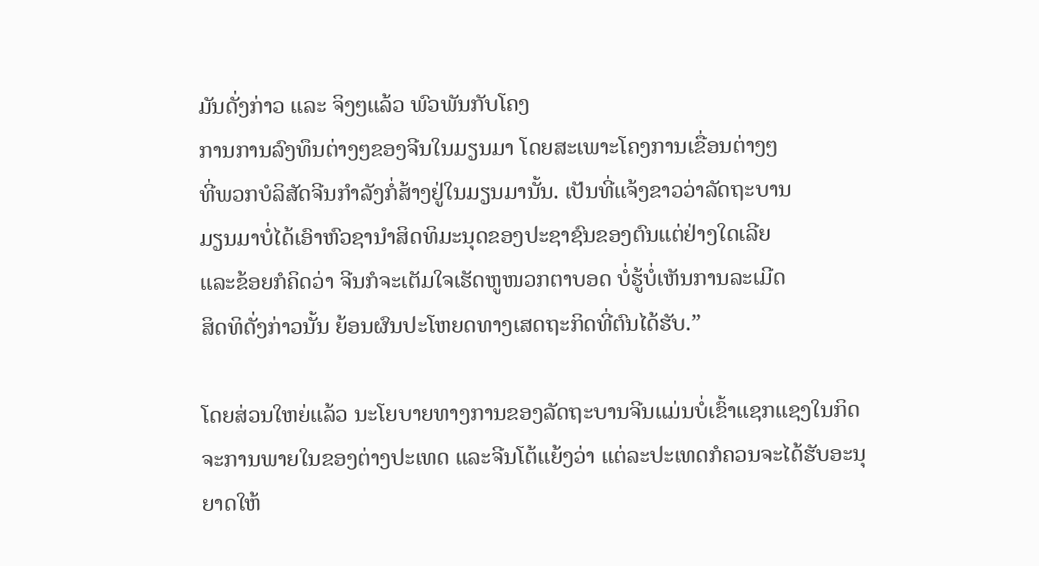ມັນດັ່ງກ່າວ ແລະ ຈິງໆແລ້ວ ພົວພັນກັບໂຄງ
ການການລົງທຶນຕ່າງໆຂອງຈີນໃນມຽນມາ ໂດຍສະເພາະໂຄງການເຂື່ອນຕ່າງໆ
ທີ່ພວກບໍລິສັດຈີນກໍາລັງກໍ່ສ້າງຢູ່ໃນມຽນມານັ້ນ. ເປັນທີ່ແຈ້ງຂາວວ່າລັດຖະບານ
ມຽນມາບໍ່ໄດ້ເອົາຫົວຊານໍາສິດທິມະນຸດຂອງປະຊາຊົນຂອງຕົນແຕ່ຢ່າງໃດເລີຍ
ແລະຂ້ອຍກໍຄິດວ່າ ຈີນກໍຈະເຕັມໃຈເຮັດຫູໜວກຕາບອດ ບໍ່ຮູ້ບໍ່ເຫັນການລະເມີດ
ສິດທິດັ່ງກ່າວນັ້ນ ຍ້ອນຜົນປະໂຫຍດທາງເສດຖະກິດທີ່ຕົນໄດ້ຮັບ.”

ໂດຍສ່ວນໃຫຍ່ແລ້ວ ນະໂຍບາຍທາງການຂອງລັດຖະບານຈີນແມ່ນບໍ່ເຂົ້າແຊກແຊງໃນກິດ
ຈະການພາຍໃນຂອງຕ່າງປະເທດ ແລະຈີນໂຕ້ແຍ້ງວ່າ ແຕ່ລະປະເທດກໍຄວນຈະໄດ້ຮັບອະນຸ
ຍາດໃຫ້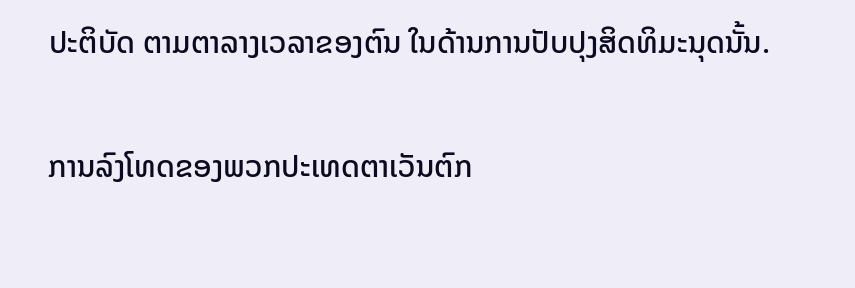ປະຕິບັດ ຕາມຕາລາງເວລາຂອງຕົນ ໃນດ້ານການປັບປຸງສິດທິມະນຸດນັ້ນ.

ການລົງໂທດຂອງພວກປະເທດຕາເວັນຕົກ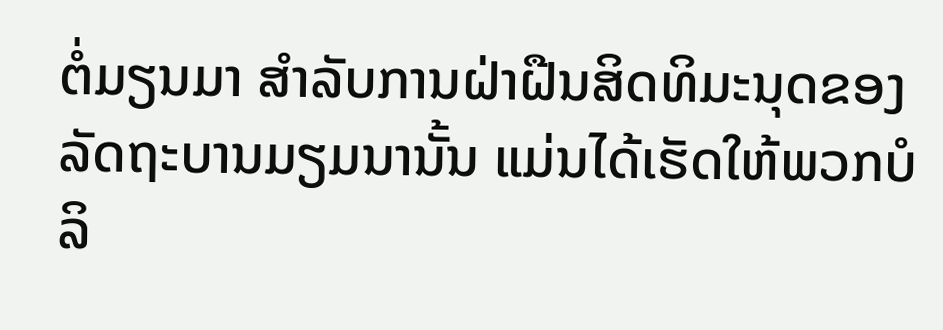ຕໍ່ມຽນມາ ສໍາລັບການຝ່າຝືນສິດທິມະນຸດຂອງ
ລັດຖະບານມຽມນານັ້ນ ແມ່ນໄດ້ເຮັດໃຫ້ພວກບໍລິ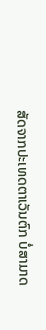ສັດຈາກປະເທດຕາເວັນຕົກ ບໍ່ສາມາດ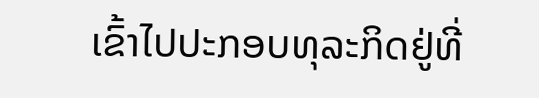ເຂົ້າໄປປະກອບທຸລະກິດຢູ່ທີ່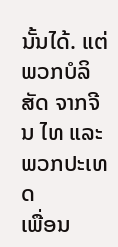ນັ້ນໄດ້. ແຕ່ພວກບໍລິສັດ ຈາກຈີນ ໄທ ແລະພວກປະເທດ
ເພື່ອນ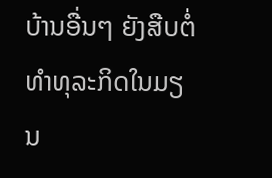ບ້ານອື່ນໆ ຍັງສືບຕໍ່ທໍາທຸລະກິດໃນມຽນ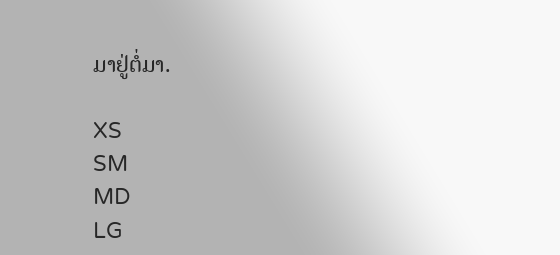ມາຢູ່ຕໍ່ມາ.

XS
SM
MD
LG